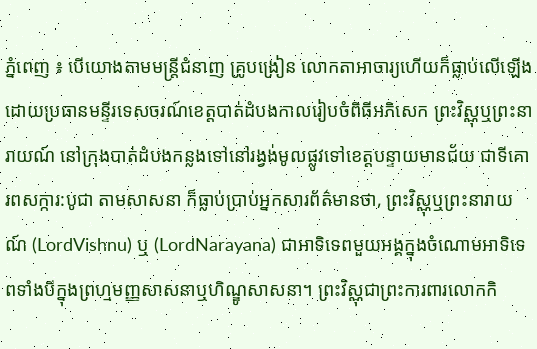ភ្នំពេញ ៖ បើយោងតាមមន្ត្រីជំនាញ គ្រូបង្រៀន លោកតាអាចារ្យហើយក៏ធ្លាប់លើឡើងដោយប្រធានមន្ទីរទេសចរណ៍ខេត្តបាត់ដំបងកាលរៀបចំពិធីអភិសេក ព្រះវិស្ណុឬព្រះនារាយណ៍ នៅក្រុងបាត់ដំបងកន្លងទៅនៅរង្វង់មូលផ្លូវទៅខេត្តបន្ទាយមានជ័យ ជាទីគោរពសក្ការ:បូជា តាមសាសនា ក៏ធ្លាប់ប្រាប់អ្នកសារព័ត៌មានថា, ព្រះវិស្ណុឬព្រះនារាយណ៍ (LordVishnu) ឬ (LordNarayana) ជាអាទិទេពមួយអង្គក្នុងចំណោមអាទិទេពទាំងបីក្នុងព្រហ្មមញ្ញសាសនាឬហិណ្ឌូសាសនា។ ព្រះវិស្ណុជាព្រះការពារលោកកិ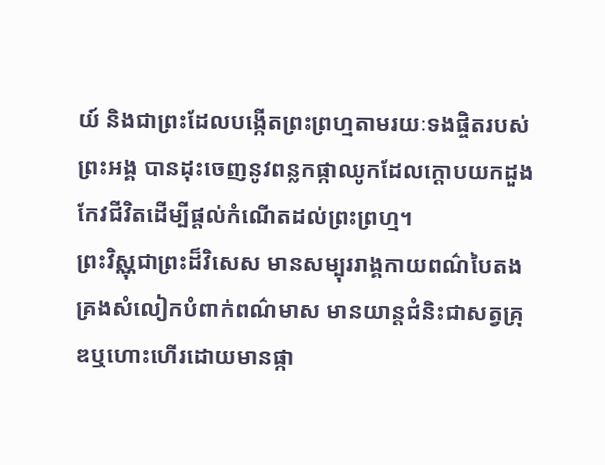យ៍ និងជាព្រះដែលបង្កើតព្រះព្រហ្មតាមរយៈទងផ្ចិតរបស់ព្រះអង្គ បានដុះចេញនូវពន្លកផ្កាឈូកដែលក្ដោបយកដួងកែវជីវិតដើម្បីផ្ដល់កំណើតដល់ព្រះព្រហ្ម។
ព្រះវិស្ណុជាព្រះដ៏វិសេស មានសម្បុររាង្គកាយពណ៌បៃតង គ្រងសំលៀកបំពាក់ពណ៌មាស មានយាន្តជំនិះជាសត្វគ្រុឌឬហោះហើរដោយមានផ្កា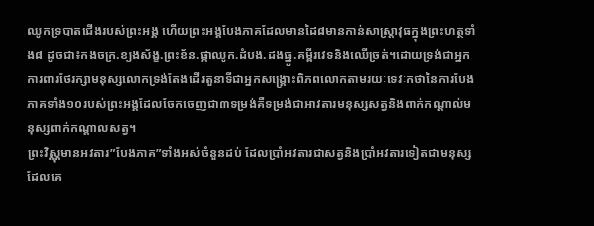ឈូកទ្របាតជើងរបស់ព្រះអង្គ ហើយព្រះអង្គបែងភាគដែលមានដៃ៨មានកាន់សាស្ត្រាវុធក្នុងព្រះហត្ថទាំង៨ ដូចជា៖កងចក្រ.ខ្យងស័ង្ខ.ព្រះខ័ន.ផ្កាឈូក.ដំបង.ដងធ្នូ.គម្ពីរវេទនិងឈើច្រត់។ដោយទ្រង់ជាអ្នកការពារថែរក្សាមនុស្សលោកទ្រង់តែងដើរតួនាទីជាអ្នកសង្គ្រោះពិភពលោកតាមរយៈទេវៈកថានៃការបែងភាគទាំង១០របស់ព្រះអង្គដែលចែកចេញជា៣ទម្រង់គឺទម្រង់ជាអាវតារមនុស្សសត្វនិងពាក់កណ្ដាល់មនុស្សពាក់កណ្ដាលសត្វ។
ព្រះវិស្ណុមានអវតារ”បែងភាគ”ទាំងអស់ចំនួនដប់ ដែលប្រាំអវតារជាសត្វនិងប្រាំអវតារទៀតជាមនុស្សដែលគេ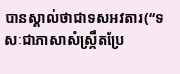បានស្គាល់ថាជាទសអវតារ(“ទសៈជាភាសាសំស្ក្រឹតប្រែ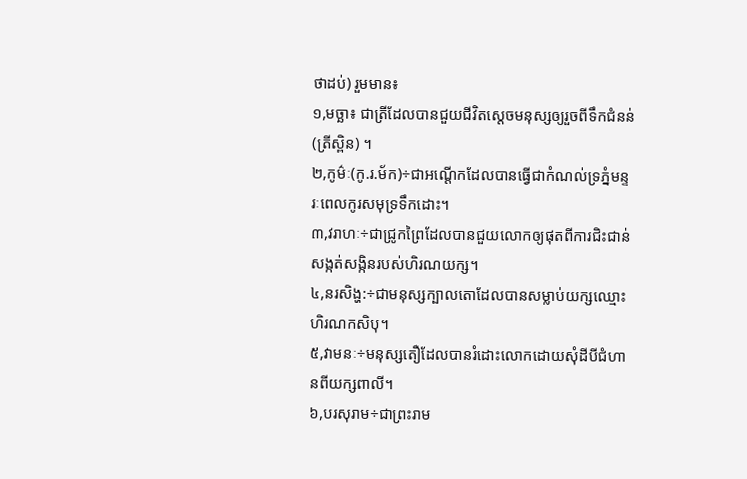ថាដប់) រួមមាន៖
១,មច្ឆា៖ ជាត្រីដែលបានជួយជីវិតស្ដេចមនុស្សឲ្យរួចពីទឹកជំនន់(ត្រីស្ពិន) ។
២,កូម៌ៈ(កូ.រ.ម័ក)÷ជាអណ្ដើកដែលបានធ្វើជាកំណល់ទ្រភ្នំមន្ទរៈពេលកូរសមុទ្រទឹកដោះ។
៣,វរាហៈ÷ជាជ្រូកព្រៃដែលបានជួយលោកឲ្យផុតពីការជិះជាន់សង្កត់សង្កិនរបស់ហិរណយក្ស។
៤,នរសិង្ហ:÷ជាមនុស្សក្បាលតោដែលបានសម្លាប់យក្សឈ្មោះហិរណកសិបុ។
៥,វាមនៈ÷មនុស្សតឿដែលបានរំដោះលោកដោយសុំដីបីជំហានពីយក្សពាលី។
៦,បរសុរាម÷ជាព្រះរាម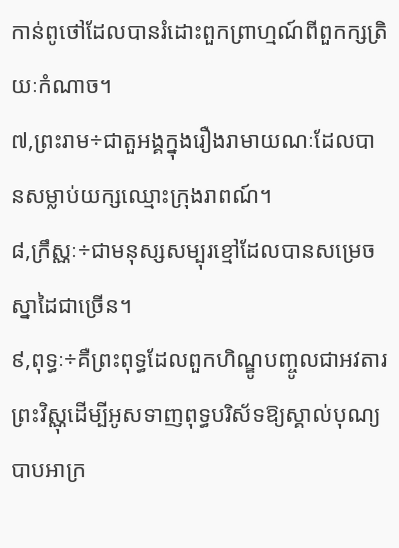កាន់ពូថៅដែលបានរំដោះពួកព្រាហ្មណ៍ពីពួកក្សត្រិយៈកំណាច។
៧,ព្រះរាម÷ជាតួអង្គក្នុងរឿងរាមាយណៈដែលបានសម្លាប់យក្សឈ្មោះក្រុងរាពណ៍។
៨,ក្រឹស្ណៈ÷ជាមនុស្សសម្បុរខ្មៅដែលបានសម្រេចស្នាដៃជាច្រើន។
៩,ពុទ្ធៈ÷គឺព្រះពុទ្ធដែលពួកហិណ្ឌូបញ្ចូលជាអវតារព្រះវិស្ណុដើម្បីអូសទាញពុទ្ធបរិស័ទឱ្យស្គាល់បុណ្យបាបអាក្រ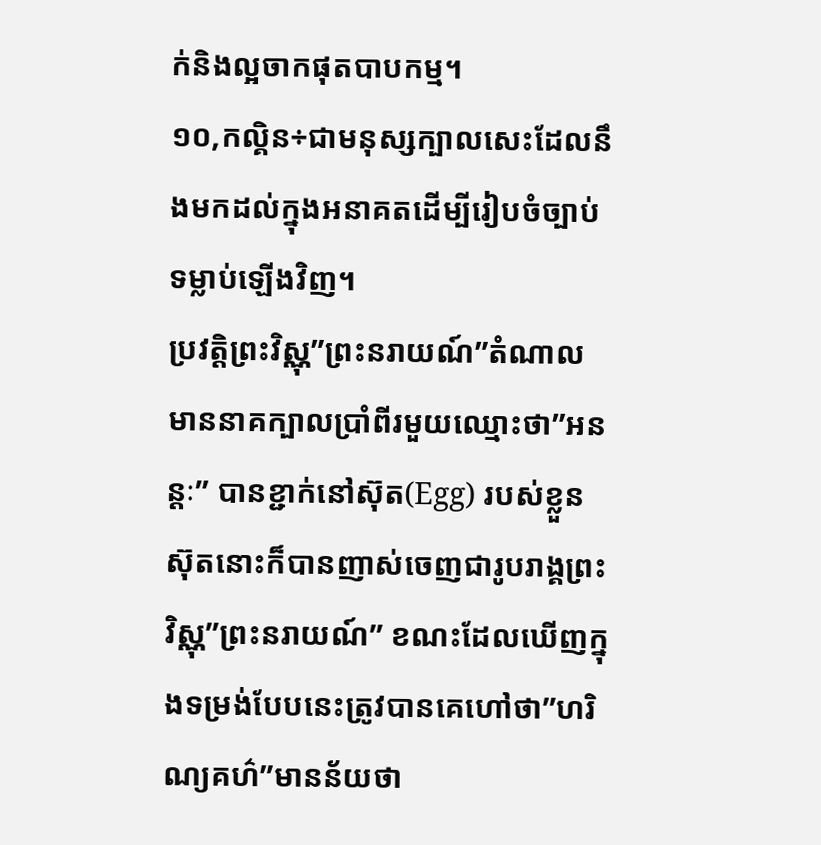ក់និងល្អចាកផុតបាបកម្ម។
១០,កល្គិន÷ជាមនុស្សក្បាលសេះដែលនឹងមកដល់ក្នុងអនាគតដើម្បីរៀបចំច្បាប់ទម្លាប់ឡើងវិញ។
ប្រវត្តិព្រះវិស្ណុ”ព្រះនរាយណ៍”តំណាលមាននាគក្បាលប្រាំពីរមួយឈ្មោះថា”អនន្តៈ” បានខ្ជាក់នៅស៊ុត(Egg) របស់ខ្លួនស៊ុតនោះក៏បានញាស់ចេញជារូបរាង្គព្រះវិស្ណុ”ព្រះនរាយណ៍” ខណះដែលឃើញក្នុងទម្រង់បែបនេះត្រូវបានគេហៅថា”ហរិណ្យគហ៌”មានន័យថា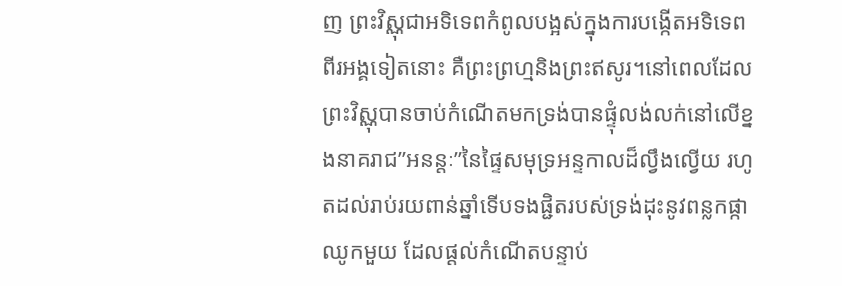ញ ព្រះវិស្ណុជាអទិទេពកំពូលបង្អស់ក្នុងការបង្កើតអទិទេពពីរអង្គទៀតនោះ គឺព្រះព្រហ្មនិងព្រះឥសូរ។នៅពេលដែលព្រះវិស្ណុបានចាប់កំណើតមកទ្រង់បានផ្ទុំលង់លក់នៅលើខ្នងនាគរាជ”អនន្តៈ”នៃផ្ទៃសមុទ្រអន្ទកាលដ៏ល្វឹងល្វើយ រហូតដល់រាប់រយពាន់ឆ្នាំទើបទងផ្ជិតរបស់ទ្រង់ដុះនូវពន្លកផ្កាឈូកមួយ ដែលផ្ដល់កំណើតបន្ទាប់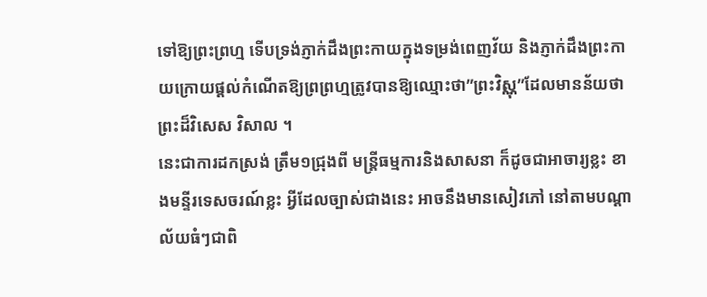ទៅឱ្យព្រះព្រហ្ម ទើបទ្រង់ភ្ញាក់ដឹងព្រះកាយក្នុងទម្រង់ពេញវ័យ និងភ្ញាក់ដឹងព្រះកាយក្រោយផ្តល់កំណើតឱ្យព្រព្រហ្មត្រូវបានឱ្យឈ្មោះថា”ព្រះវិស្ណុ”ដែលមានន័យថាព្រះដ៏វិសេស វិសាល ។
នេះជាការដកស្រង់ ត្រឹម១ជ្រុងពី មន្ត្រីធម្មការនិងសាសនា ក៏ដូចជាអាចារ្យខ្លះ ខាងមន្ទីរទេសចរណ៍ខ្លះ អ្វីដែលច្បាស់ជាងនេះ អាចនឹងមានសៀវភៅ នៅតាមបណ្តាល័យធំៗជាពិ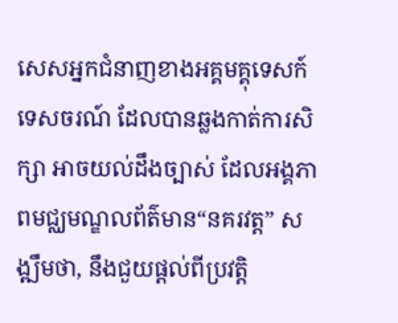សេសអ្នកជំនាញខាងអគ្គមគ្គុទេសក៍ទេសចរណ៍ ដែលបានឆ្លងកាត់ការសិក្សា អាចយល់ដឹងច្បាស់ ដែលអង្គភាពមជ្ឈមណ្ឌលព័ត៌មាន“នគរវត្ត” សង្ឍឹមថា, នឹងជួយផ្តល់ពីប្រវត្តិ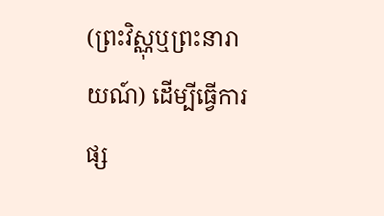(ព្រះវិស្ណុឬព្រះនារាយណ៍) ដើម្បីធ្វើការផ្ស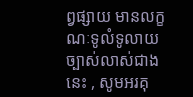ព្វផ្សាយ មានលក្ខណៈទូលំទូលាយច្បាស់លាស់ជាងនេះ , សូមអរគុ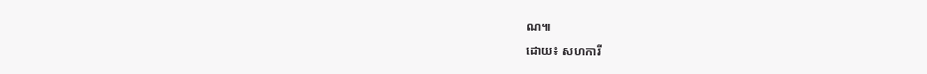ណ៕
ដោយ៖ សហការី